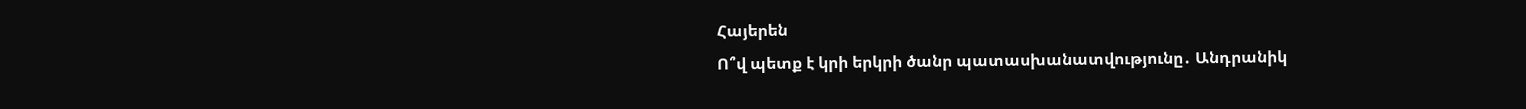Հայերեն
Ո՞վ պետք է կրի երկրի ծանր պատասխանատվությունը․ Անդրանիկ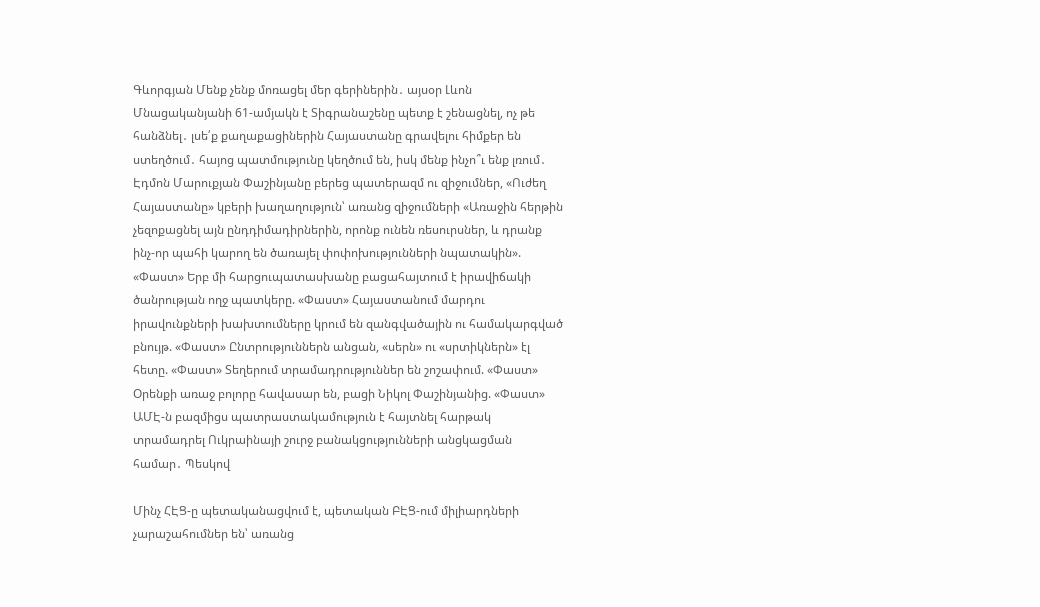Գևորգյան Մենք չենք մոռացել մեր գերիներին․ այսօր Լևոն Մնացականյանի 61-ամյակն է Տիգրանաշենը պետք է շենացնել, ոչ թե հանձնել․ լսե՛ք քաղաքացիներին Հայաստանը գրավելու հիմքեր են ստեղծում․ հայոց պատմությունը կեղծում են, իսկ մենք ինչո՞ւ ենք լռում․ Էդմոն Մարուքյան Փաշինյանը բերեց պատերազմ ու զիջումներ, «Ուժեղ Հայաստանը» կբերի խաղաղություն՝ առանց զիջումների «Առաջին հերթին չեզոքացնել այն ընդդիմադիրներին, որոնք ունեն ռեսուրսներ, և դրանք ինչ-որ պահի կարող են ծառայել փոփոխությունների նպատակին». «Փաստ» Երբ մի հարցուպատասխանը բացահայտում է իրավիճակի ծանրության ողջ պատկերը. «Փաստ» Հայաստանում մարդու իրավունքների խախտումները կրում են զանգվածային ու համակարգված բնույթ. «Փաստ» Ընտրություններն անցան, «սերն» ու «սրտիկներն» էլ հետը. «Փաստ» Տեղերում տրամադրություններ են շոշափում. «Փաստ» Oրենքի առաջ բոլորը հավասար են, բացի Նիկոլ Փաշինյանից. «Փաստ» ԱՄԷ-ն բազմիցս պատրաստակամություն է հայտնել հարթակ տրամադրել Ուկրաինայի շուրջ բանակցությունների անցկացման համար․ Պեսկով

Մինչ ՀԷՑ-ը պետականացվում է, պետական ԲԷՑ-ում միլիարդների չարաշահումներ են՝ առանց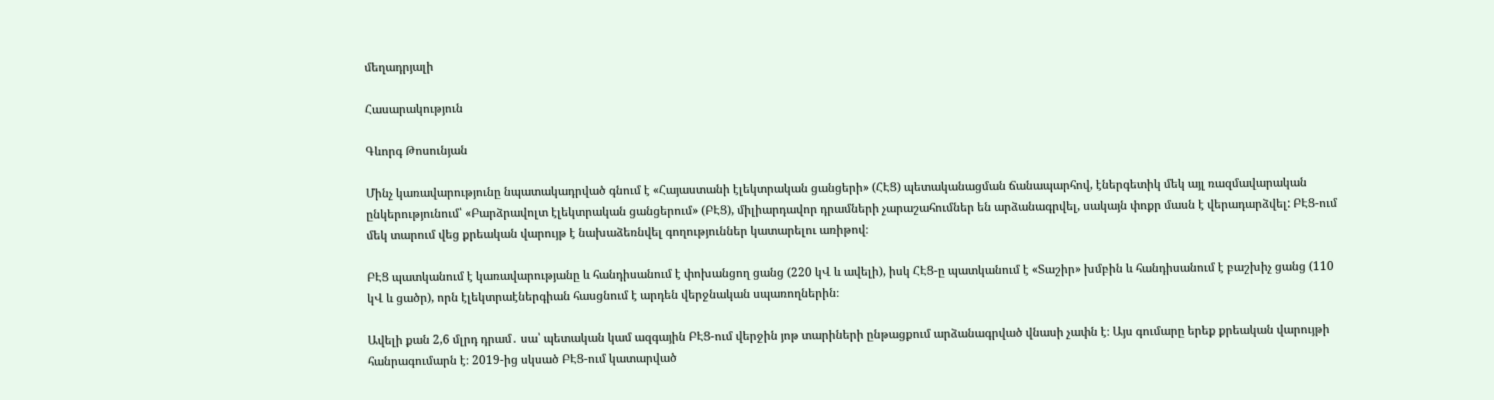մեղադրյալի

Հասարակություն

Գևորգ Թոսունյան

Մինչ կառավարությունը նպատակադրված գնում է «Հայաստանի էլեկտրական ցանցերի» (ՀԷՑ) պետականացման ճանապարհով, էներգետիկ մեկ այլ ռազմավարական ընկերությունում՝ «Բարձրավոլտ էլեկտրական ցանցերում» (ԲԷՑ), միլիարդավոր դրամների չարաշահումներ են արձանագրվել, սակայն փոքր մասն է վերադարձվել: ԲԷՑ-ում մեկ տարում վեց քրեական վարույթ է նախաձեռնվել գողություններ կատարելու առիթով։

ԲԷՑ պատկանում է կառավարությանը և հանդիսանում է փոխանցող ցանց (220 կՎ և ավելի), իսկ ՀԷՑ-ը պատկանում է «Տաշիր» խմբին և հանդիսանում է բաշխիչ ցանց (110 կՎ և ցածր), որն էլեկտրաէներգիան հասցնում է արդեն վերջնական սպառողներին։

Ավելի քան 2,6 մլրդ դրամ․ սա՝ պետական կամ ազգային ԲԷՑ-ում վերջին յոթ տարիների ընթացքում արձանագրված վնասի չափն է։ Այս գումարը երեք քրեական վարույթի հանրագումարն է։ 2019-ից սկսած ԲԷՑ-ում կատարված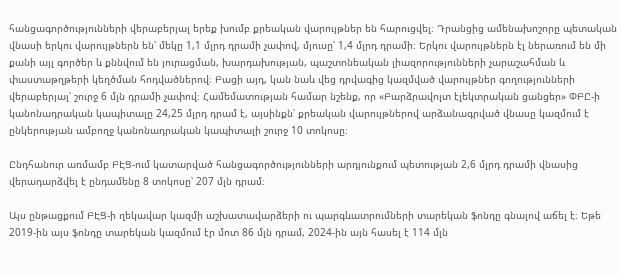հանցագործությունների վերաբերյալ երեք խումբ քրեական վարույթներ են հարուցվել։ Դրանցից ամենախոշորը պետական վնասի երկու վարույթներն են՝ մեկը 1,1 մլրդ դրամի չափով, մյուսը՝ 1,4 մլրդ դրամի։ Երկու վարույթներն էլ ներառում են մի քանի այլ գործեր և քննվում են յուրացման, խարդախության, պաշտոնեական լիազորությունների չարաշահման և փաստաթղթերի կեղծման հոդվածներով։ Բացի այդ, կան նաև վեց դրվագից կազմված վարույթներ գողությունների վերաբերյալ՝ շուրջ 6 մլն դրամի չափով։ Համեմատության համար նշենք, որ «Բարձրավոլտ էլեկտրական ցանցեր» ՓԲԸ-ի կանոնադրական կապիտալը 24,25 մլրդ դրամ է, այսինքն՝ քրեական վարույթներով արձանագրված վնասը կազմում է ընկերության ամբողջ կանոնադրական կապիտալի շուրջ 10 տոկոսը։

Ընդհանուր առմամբ ԲԷՑ-ում կատարված հանցագործությունների արդյունքում պետության 2,6 մլրդ դրամի վնասից վերադարձվել է ընդամենը 8 տոկոսը՝ 207 մլն դրամ։

Այս ընթացքում ԲԷՑ-ի ղեկավար կազմի աշխատավարձերի ու պարգևատրումների տարեկան ֆոնդը գնալով աճել է։ Եթե 2019-ին այս ֆոնդը տարեկան կազմում էր մոտ 86 մլն դրամ, 2024-ին այն հասել է 114 մլն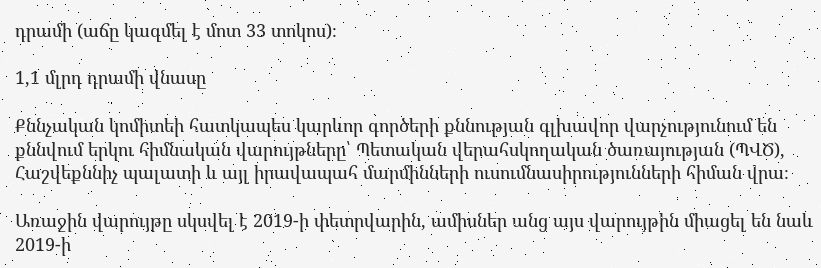դրամի (աճը կազմել է մոտ 33 տոկոս)։

1,1 մլրդ դրամի վնասը

Քննչական կոմիտեի հատկապես կարևոր գործերի քննության գլխավոր վարչությունում են քննվում երկու հիմնական վարույթները՝ Պետական վերահսկողական ծառայության (ՊՎԾ), Հաշվեքննիչ պալատի և այլ իրավապահ մարմինների ուսումնասիրությունների հիման վրա։

Առաջին վարույթը սկսվել է 2019-ի փետրվարին, ամիսներ անց այս վարույթին միացել են նաև 2019-ի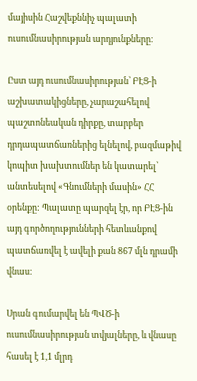մայիսին Հաշվեքննիչ պալատի ուսումնասիրության արդյունքները։

Ըստ այդ ուսումնասիրության՝ ԲԷՑ-ի աշխատակիցները, չարաշահելով պաշտոնեական դիրքը, տարբեր դրդապատճառներից ելնելով, բազմաթիվ կոպիտ խախտումներ են կատարել՝ անտեսելով «Գնումների մասին» ՀՀ օրենքը: Պալատը պարզել էր, որ ԲԷՑ-ին այդ գործողությունների հետևանքով պատճառվել է ավելի քան 867 մլն դրամի վնաս։

Սրան գումարվել են ՊՎԾ-ի ուսումնասիրության տվյալները, և վնասը հասել է 1,1 մլրդ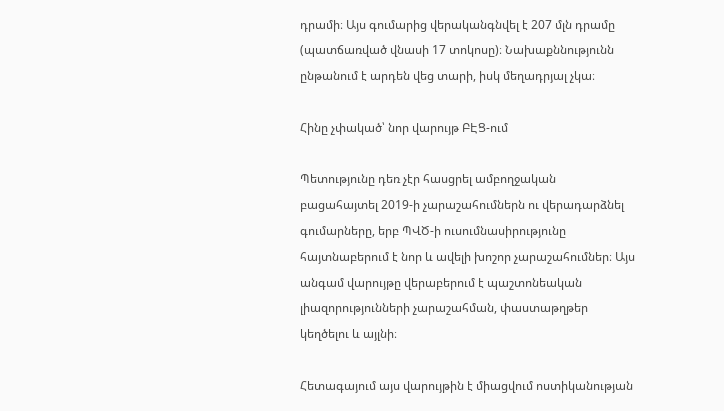դրամի։ Այս գումարից վերականգնվել է 207 մլն դրամը (պատճառված վնասի 17 տոկոսը)։ Նախաքննությունն ընթանում է արդեն վեց տարի, իսկ մեղադրյալ չկա։

Հինը չփակած՝ նոր վարույթ ԲԷՑ-ում

Պետությունը դեռ չէր հասցրել ամբողջական բացահայտել 2019-ի չարաշահումներն ու վերադարձնել գումարները, երբ ՊՎԾ-ի ուսումնասիրությունը հայտնաբերում է նոր և ավելի խոշոր չարաշահումներ։ Այս անգամ վարույթը վերաբերում է պաշտոնեական լիազորությունների չարաշահման, փաստաթղթեր կեղծելու և այլնի։

Հետագայում այս վարույթին է միացվում ոստիկանության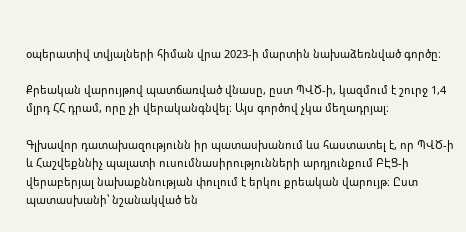օպերատիվ տվյալների հիման վրա 2023-ի մարտին նախաձեռնված գործը։

Քրեական վարույթով պատճառված վնասը, ըստ ՊՎԾ-ի, կազմում է շուրջ 1,4 մլրդ ՀՀ դրամ, որը չի վերականգնվել։ Այս գործով չկա մեղադրյալ։

Գլխավոր դատախազությունն իր պատասխանում ևս հաստատել է, որ ՊՎԾ-ի և Հաշվեքննիչ պալատի ուսումնասիրությունների արդյունքում ԲԷՑ-ի վերաբերյալ նախաքննության փուլում է երկու քրեական վարույթ։ Ըստ պատասխանի՝ նշանակված են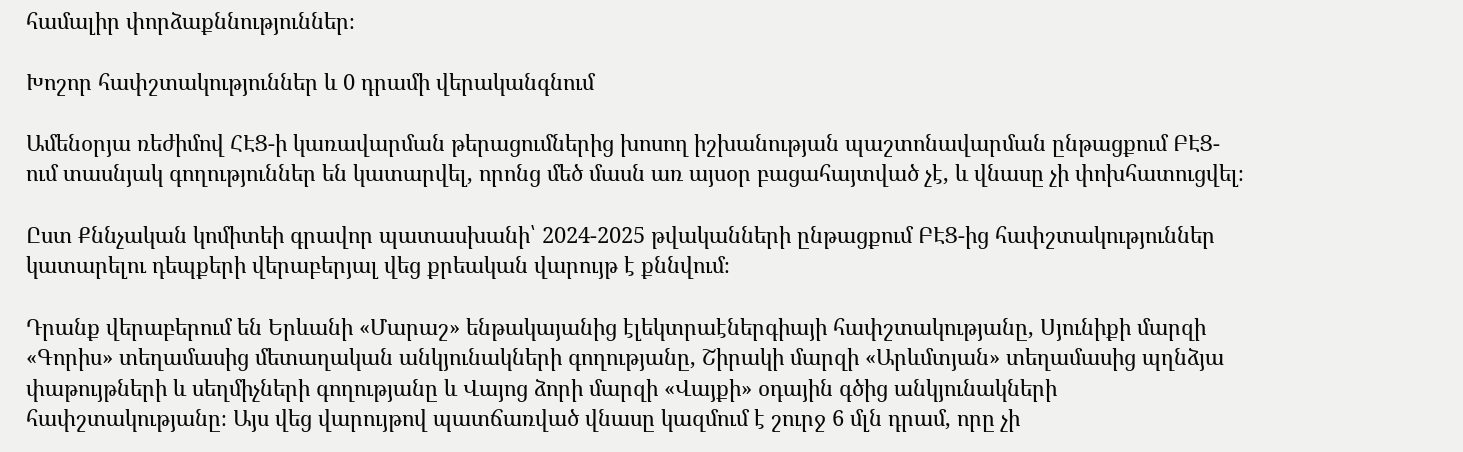համալիր փորձաքննություններ։

Խոշոր հափշտակություններ և 0 դրամի վերականգնում

Ամենօրյա ռեժիմով ՀԷՑ-ի կառավարման թերացումներից խոսող իշխանության պաշտոնավարման ընթացքում ԲԷՑ-ում տասնյակ գողություններ են կատարվել, որոնց մեծ մասն առ այսօր բացահայտված չէ, և վնասը չի փոխհատուցվել։

Ըստ Քննչական կոմիտեի գրավոր պատասխանի՝ 2024-2025 թվականների ընթացքում ԲԷՑ-ից հափշտակություններ կատարելու դեպքերի վերաբերյալ վեց քրեական վարույթ է քննվում։

Դրանք վերաբերում են Երևանի «Մարաշ» ենթակայանից էլեկտրաէներգիայի հափշտակությանը, Սյունիքի մարզի «Գորիս» տեղամասից մետաղական անկյունակների գողությանը, Շիրակի մարզի «Արևմտյան» տեղամասից պղնձյա փաթույթների և սեղմիչների գողությանը և Վայոց ձորի մարզի «Վայքի» օդային գծից անկյունակների հափշտակությանը։ Այս վեց վարույթով պատճառված վնասը կազմում է շուրջ 6 մլն դրամ, որը չի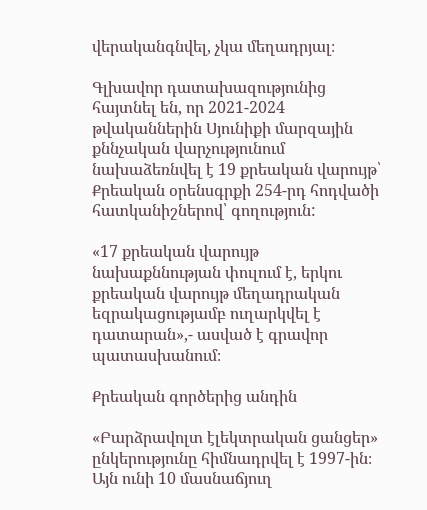վերականգնվել, չկա մեղադրյալ։

Գլխավոր դատախազությունից հայտնել են, որ 2021-2024 թվականներին Սյունիքի մարզային քննչական վարչությունում նախաձեռնվել է 19 քրեական վարույթ՝ Քրեական օրենսգրքի 254-րդ հոդվածի հատկանիշներով՝ գողություն:

«17 քրեական վարույթ նախաքննության փուլում է, երկու քրեական վարույթ մեղադրական եզրակացությամբ ուղարկվել է դատարան»,- ասված է գրավոր պատասխանում։

Քրեական գործերից անդին

«Բարձրավոլտ էլեկտրական ցանցեր» ընկերությունը հիմնադրվել է 1997-ին։ Այն ունի 10 մասնաճյուղ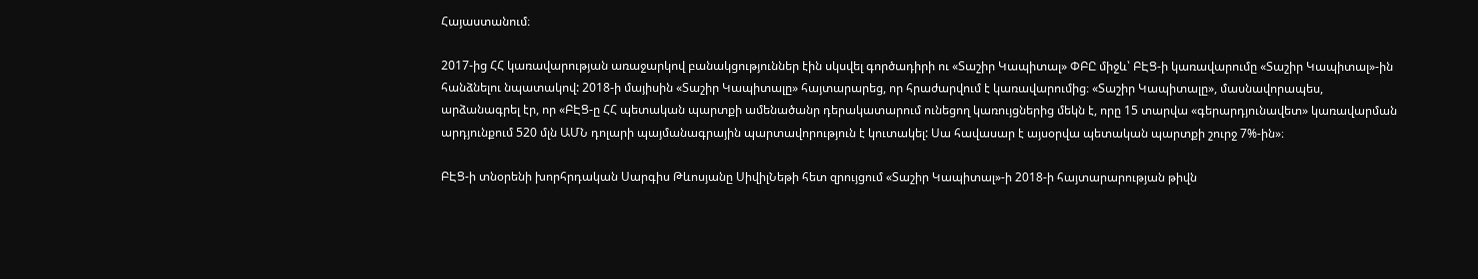Հայաստանում։

2017-ից ՀՀ կառավարության առաջարկով բանակցություններ էին սկսվել գործադիրի ու «Տաշիր Կապիտալ» ՓԲԸ միջև՝ ԲԷՑ-ի կառավարումը «Տաշիր Կապիտալ»-ին հանձնելու նպատակով: 2018-ի մայիսին «Տաշիր Կապիտալը» հայտարարեց, որ հրաժարվում է կառավարումից։ «Տաշիր Կապիտալը», մասնավորապես, արձանագրել էր, որ «ԲԷՑ-ը ՀՀ պետական պարտքի ամենածանր դերակատարում ունեցող կառույցներից մեկն է, որը 15 տարվա «գերարդյունավետ» կառավարման արդյունքում 520 մլն ԱՄՆ դոլարի պայմանագրային պարտավորություն է կուտակել: Սա հավասար է այսօրվա պետական պարտքի շուրջ 7%-ին»։

ԲԷՑ-ի տնօրենի խորհրդական Սարգիս Թևոսյանը ՍիվիլՆեթի հետ զրույցում «Տաշիր Կապիտալ»-ի 2018-ի հայտարարության թիվն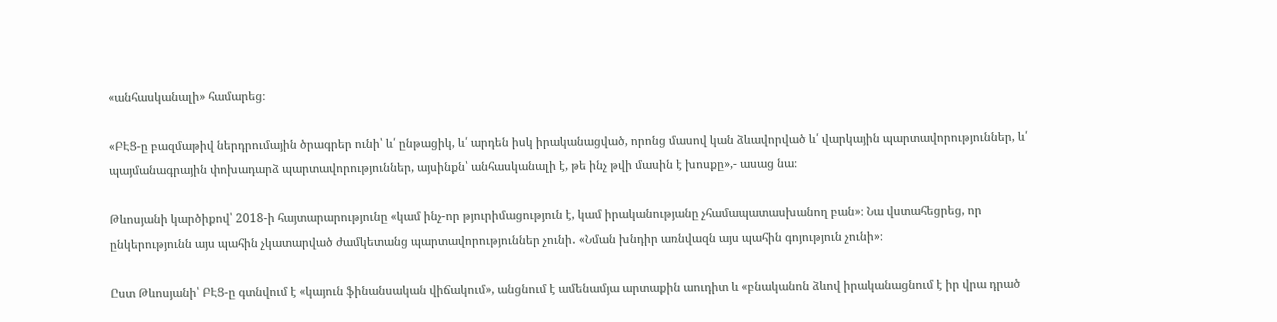«անհասկանալի» համարեց։

«ԲԷՑ-ը բազմաթիվ ներդրումային ծրագրեր ունի՝ և՛ ընթացիկ, և՛ արդեն իսկ իրականացված, որոնց մասով կան ձևավորված և՛ վարկային պարտավորություններ, և՛ պայմանագրային փոխադարձ պարտավորություններ, այսինքն՝ անհասկանալի է, թե ինչ թվի մասին է խոսքը»,- ասաց նա։

Թևոսյանի կարծիքով՝ 2018-ի հայտարարությունը «կամ ինչ-որ թյուրիմացություն է, կամ իրականությանը չհամապատասխանող բան»։ Նա վստահեցրեց, որ ընկերությունն այս պահին չկատարված ժամկետանց պարտավորություններ չունի․ «Նման խնդիր առնվազն այս պահին գոյություն չունի»։

Ըստ Թևոսյանի՝ ԲԷՑ-ը գտնվում է «կայուն ֆինանսական վիճակում», անցնում է ամենամյա արտաքին աուդիտ և «բնականոն ձևով իրականացնում է իր վրա դրած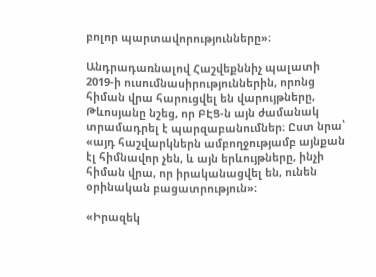բոլոր պարտավորությունները»։

Անդրադառնալով Հաշվեքննիչ պալատի 2019-ի ուսումնասիրություններին, որոնց հիման վրա հարուցվել են վարույթները, Թևոսյանը նշեց, որ ԲԷՑ-ն այն ժամանակ տրամադրել է պարզաբանումներ։ Ըստ նրա՝ «այդ հաշվարկներն ամբողջությամբ այնքան էլ հիմնավոր չեն, և այն երևույթները, ինչի հիման վրա, որ իրականացվել են, ունեն օրինական բացատրություն»։

«Իրազեկ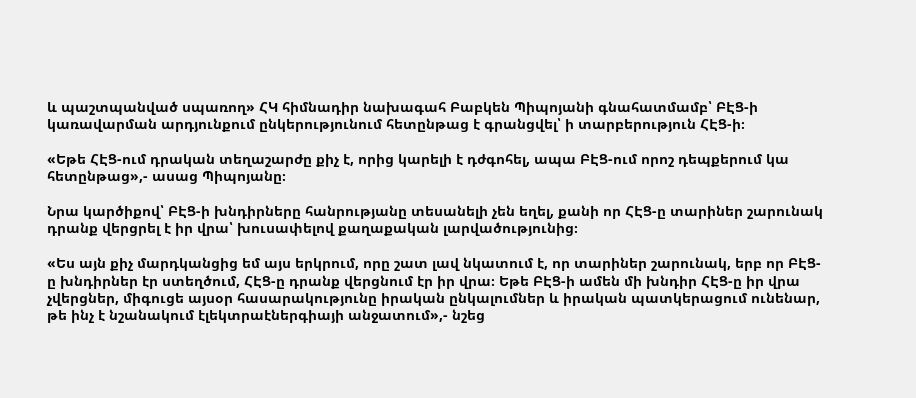և պաշտպանված սպառող» ՀԿ հիմնադիր նախագահ Բաբկեն Պիպոյանի գնահատմամբ՝ ԲԷՑ-ի կառավարման արդյունքում ընկերությունում հետընթաց է գրանցվել՝ ի տարբերություն ՀԷՑ-ի։

«Եթե ՀԷՑ-ում դրական տեղաշարժը քիչ է, որից կարելի է դժգոհել, ապա ԲԷՑ-ում որոշ դեպքերում կա հետընթաց»,- ասաց Պիպոյանը։

Նրա կարծիքով՝ ԲԷՑ-ի խնդիրները հանրությանը տեսանելի չեն եղել, քանի որ ՀԷՑ-ը տարիներ շարունակ դրանք վերցրել է իր վրա՝ խուսափելով քաղաքական լարվածությունից։

«Ես այն քիչ մարդկանցից եմ այս երկրում, որը շատ լավ նկատում է, որ տարիներ շարունակ, երբ որ ԲԷՑ-ը խնդիրներ էր ստեղծում, ՀԷՑ-ը դրանք վերցնում էր իր վրա։ Եթե ԲԷՑ-ի ամեն մի խնդիր ՀԷՑ-ը իր վրա չվերցներ, միգուցե այսօր հասարակությունը իրական ընկալումներ և իրական պատկերացում ունենար, թե ինչ է նշանակում էլեկտրաէներգիայի անջատում»,- նշեց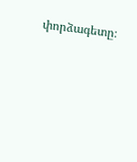փորձագետը։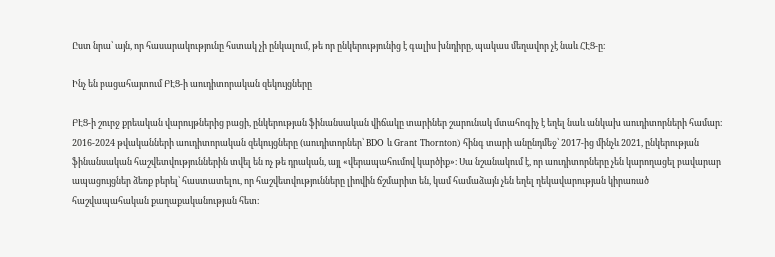Ըստ նրա՝ այն, որ հասարակությունը հստակ չի ընկալում, թե որ ընկերությունից է գալիս խնդիրը, պակաս մեղավոր չէ նաև ՀԷՑ-ը։

Ինչ են բացահայտում ԲԷՑ-ի աուդիտորական զեկույցները

ԲԷՑ-ի շուրջ քրեական վարույթներից բացի, ընկերության ֆինանսական վիճակը տարիներ շարունակ մտահոգիչ է եղել նաև անկախ աուդիտորների համար։ 2016-2024 թվականների աուդիտորական զեկույցները (աուդիտորներ՝ BDO և Grant Thornton) հինգ տարի անընդմեջ՝ 2017-ից մինչև 2021, ընկերության ֆինանսական հաշվետվություններին տվել են ոչ թե դրական, այլ «վերապահումով կարծիք»։ Սա նշանակում է, որ աուդիտորները չեն կարողացել բավարար ապացույցներ ձեռք բերել՝ հաստատելու, որ հաշվետվությունները լիովին ճշմարիտ են, կամ համաձայն չեն եղել ղեկավարության կիրառած հաշվապահական քաղաքականության հետ։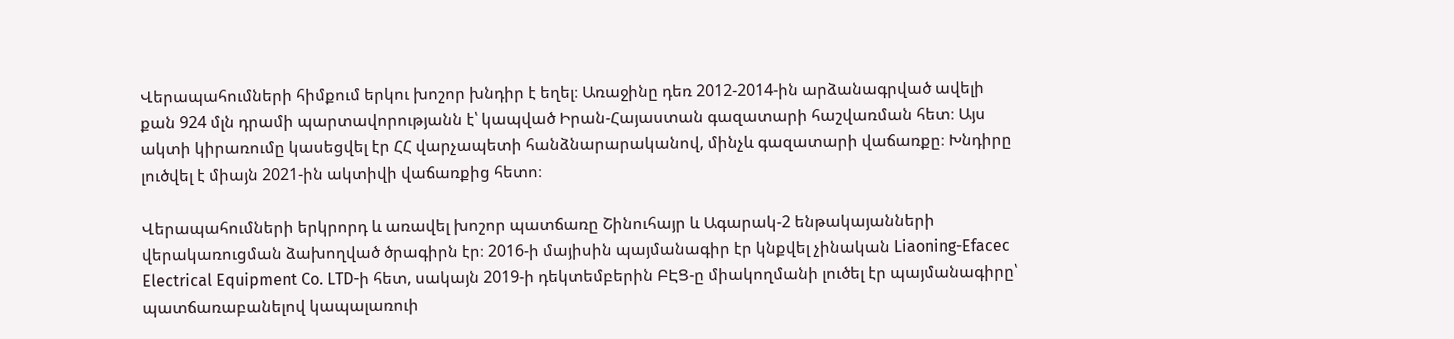Վերապահումների հիմքում երկու խոշոր խնդիր է եղել։ Առաջինը դեռ 2012-2014-ին արձանագրված ավելի քան 924 մլն դրամի պարտավորությանն է՝ կապված Իրան-Հայաստան գազատարի հաշվառման հետ։ Այս ակտի կիրառումը կասեցվել էր ՀՀ վարչապետի հանձնարարականով, մինչև գազատարի վաճառքը։ Խնդիրը լուծվել է միայն 2021-ին ակտիվի վաճառքից հետո։

Վերապահումների երկրորդ և առավել խոշոր պատճառը Շինուհայր և Ագարակ-2 ենթակայանների վերակառուցման ձախողված ծրագիրն էր։ 2016-ի մայիսին պայմանագիր էր կնքվել չինական Liaoning-Efacec Electrical Equipment Co. LTD-ի հետ, սակայն 2019-ի դեկտեմբերին ԲԷՑ-ը միակողմանի լուծել էր պայմանագիրը՝ պատճառաբանելով կապալառուի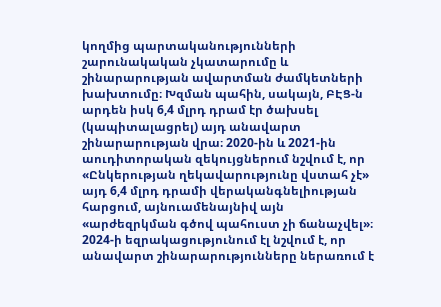կողմից պարտականությունների շարունակական չկատարումը և շինարարության ավարտման ժամկետների խախտումը։ Խզման պահին, սակայն, ԲԷՑ-ն արդեն իսկ 6,4 մլրդ դրամ էր ծախսել (կապիտալացրել) այդ անավարտ շինարարության վրա։ 2020-ին և 2021-ին աուդիտորական զեկույցներում նշվում է, որ «Ընկերության ղեկավարությունը վստահ չէ» այդ 6,4 մլրդ դրամի վերականգնելիության հարցում, այնուամենայնիվ այն «արժեզրկման գծով պահուստ չի ճանաչվել»։ 2024-ի եզրակացությունում էլ նշվում է, որ անավարտ շինարարությունները ներառում է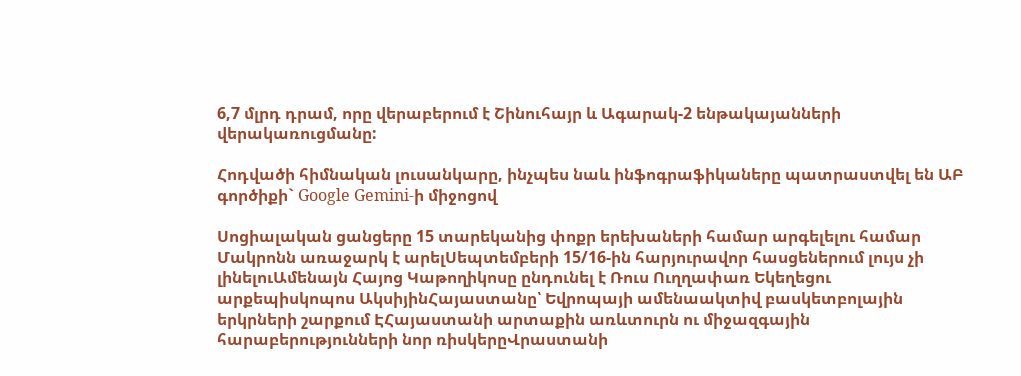6,7 մլրդ դրամ, որը վերաբերում է Շինուհայր և Ագարակ-2 ենթակայանների վերակառուցմանը:

Հոդվածի հիմնական լուսանկարը, ինչպես նաև ինֆոգրաֆիկաները պատրաստվել են ԱԲ գործիքի` Google Gemini-ի միջոցով

Սոցիալական ցանցերը 15 տարեկանից փոքր երեխաների համար արգելելու համար Մակրոնն առաջարկ է արելՍեպտեմբերի 15/16-ին հարյուրավոր հասցեներում լույս չի լինելուԱմենայն Հայոց Կաթողիկոսը ընդունել է Ռուս Ուղղափառ Եկեղեցու արքեպիսկոպոս ԱկսիյինՀայաստանը՝ Եվրոպայի ամենաակտիվ բասկետբոլային երկրների շարքում ԷՀայաստանի արտաքին առևտուրն ու միջազգային հարաբերությունների նոր ռիսկերըՎրաստանի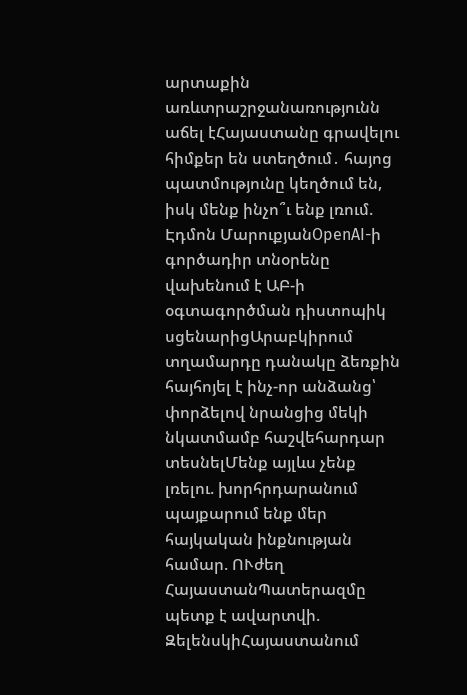արտաքին առևտրաշրջանառությունն աճել էՀայաստանը գրավելու հիմքեր են ստեղծում․ հայոց պատմությունը կեղծում են, իսկ մենք ինչո՞ւ ենք լռում. Էդմոն ՄարուքյանOpenAI-ի գործադիր տնօրենը վախենում է ԱԲ-ի օգտագործման դիստոպիկ սցենարիցԱրաբկիրում տղամարդը դանակը ձեռքին հայհոյել է ինչ-որ անձանց՝ փորձելով նրանցից մեկի նկատմամբ հաշվեհարդար տեսնելՄենք այլևս չենք լռելու. խորհրդարանում պայքարում ենք մեր հայկական ինքնության համար. ՈՒժեղ ՀայաստանՊատերազմը պետք է ավարտվի. ԶելենսկիՀայաստանում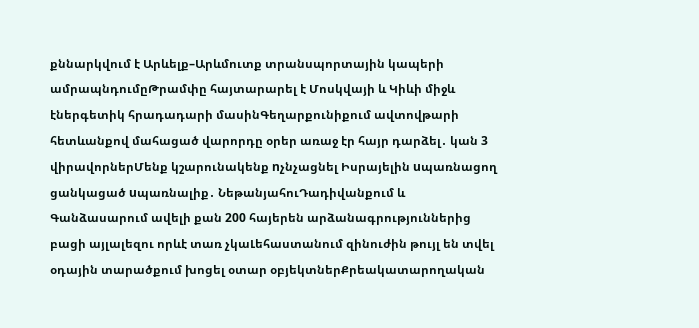քննարկվում է Արևելք–Արևմուտք տրանսպորտային կապերի ամրապնդումըԹրամփը հայտարարել է Մոսկվայի և Կիևի միջև էներգետիկ հրադադարի մասինԳեղարքունիքում ավտովթարի հետևանքով մահացած վարորդը օրեր առաջ էր հայր դարձել․ կան 3 վիրավորներՄենք կշարունակենք nչնչացնել Իսրայելին uպառնացող ցանկացած uպառնալիք․ ՆեթանյահուԴադիվանքում և Գանձասարում ավելի քան 200 հայերեն արձանագրություններից բացի այլալեզու որևէ տառ չկաԼեհաստանում զինուժին թույլ են տվել օդային տարածքում խոցել օտար օբյեկտներՔրեակատարողական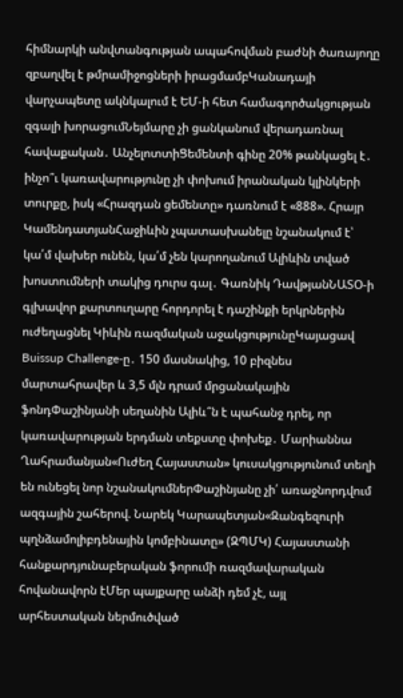հիմնարկի անվտանգության ապահովման բաժնի ծառայողը զբաղվել է թմրամիջոցների իրացմամբԿանադայի վարչապետը ակնկալում է ԵՄ-ի հետ համագործակցության զգալի խորացումՆեյմարը չի ցանկանում վերադառնալ հավաքական․ ԱնչելոտտիՑեմենտի գինը 20% թանկացել է․ ինչո՞ւ կառավարությունը չի փոխում իրանական կլինկերի տուրքը, իսկ «Հրազդան ցեմենտը» դառնում է «888». Հրայր ԿամենդատյանՀաջիևին չպատասխանելը նշանակում է՝ կա՛մ վախեր ունեն, կա՛մ չեն կարողանում Ալիևին տված խոստումների տակից դուրս գալ․ Գառնիկ ԴավթյանՆԱՏՕ-ի գլխավոր քարտուղարը հորդորել է դաշինքի երկրներին ուժեղացնել Կիևին ռազմական աջակցությունըԿայացավ Buissup Challenge-ը․ 150 մասնակից, 10 բիզնես մարտահրավեր և 3,5 մլն դրամ մրցանակային ֆոնդՓաշինյանի սեղանին Ալիև՞ն է պահանջ դրել, որ կառավարության երդման տեքստը փոխեք․ Մարիաննա Ղահրամանյան«Ուժեղ Հայաստան» կուսակցությունում տեղի են ունեցել նոր նշանակումներՓաշինյանը չի՛ առաջնորդվում ազգային շահերով. Նարեկ Կարապետյան«Զանգեզուրի պղնձամոլիբդենային կոմբինատը» (ԶՊՄԿ) Հայաստանի հանքարդյունաբերական ֆորումի ռազմավարական հովանավորն էՄեր պայքարը անձի դեմ չէ, այլ արհեստական ներմուծված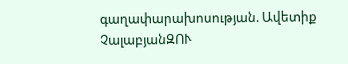գաղափարախոսության. Ավետիք ՉալաբյանԶՈՒ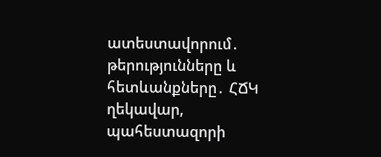ատեստավորում․ թերությունները և հետևանքները․ ՀՃԿ ղեկավար, պահեստազորի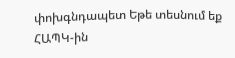փոխգնդապետ Եթե տեսնում եք ՀԱՊԿ-ին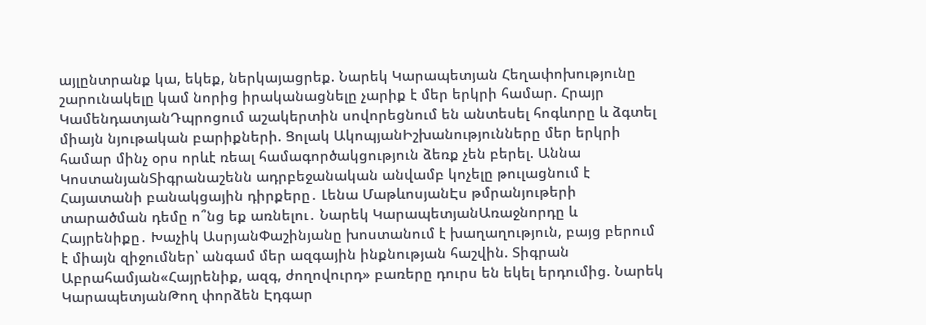այլընտրանք կա, եկեք, ներկայացրեք. Նարեկ Կարապետյան Հեղափոխությունը շարունակելը կամ նորից իրականացնելը չարիք է մեր երկրի համար. Հրայր ԿամենդատյանԴպրոցում աշակերտին սովորեցնում են անտեսել հոգևորը և ձգտել միայն նյութական բարիքների. Ցոլակ ԱկոպյանԻշխանությունները մեր երկրի համար մինչ օրս որևէ ռեալ համագործակցություն ձեռք չեն բերել. Աննա ԿոստանյանՏիգրանաշենն ադրբեջանական անվամբ կոչելը թուլացնում է Հայատանի բանակցային դիրքերը․ Լենա ՄաթևոսյանԷս թմրանյութերի տարածման դեմը ո՞նց եք առնելու․ Նարեկ ԿարապետյանԱռաջնորդը և Հայրենիքը․ Խաչիկ ԱսրյանՓաշինյանը խոստանում է խաղաղություն, բայց բերում է միայն զիջումներ՝ անգամ մեր ազգային ինքնության հաշվին. Տիգրան Աբրահամյան«Հայրենիք, ազգ, ժողովուրդ» բառերը դուրս են եկել երդումից. Նարեկ ԿարապետյանԹող փորձեն Էդգար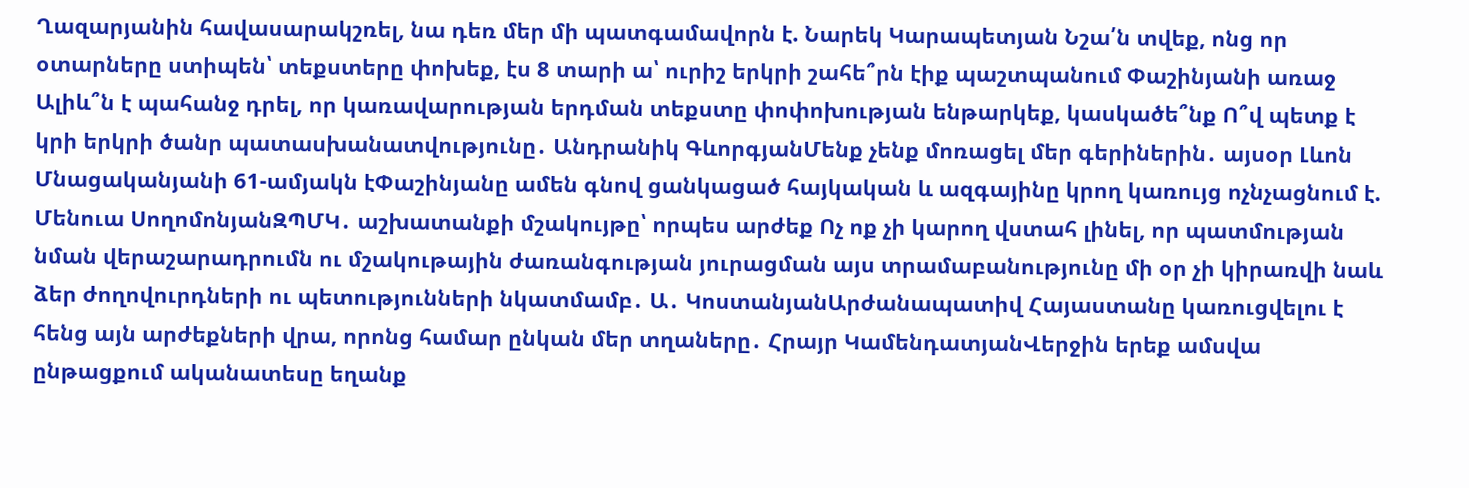Ղազարյանին հավասարակշռել, նա դեռ մեր մի պատգամավորն է. Նարեկ Կարապետյան Նշա՛ն տվեք, ոնց որ օտարները ստիպեն՝ տեքստերը փոխեք, էս 8 տարի ա՝ ուրիշ երկրի շահե՞րն էիք պաշտպանում Փաշինյանի առաջ Ալիև՞ն է պահանջ դրել, որ կառավարության երդման տեքստը փոփոխության ենթարկեք, կասկածե՞նք Ո՞վ պետք է կրի երկրի ծանր պատասխանատվությունը․ Անդրանիկ ԳևորգյանՄենք չենք մոռացել մեր գերիներին․ այսօր Լևոն Մնացականյանի 61-ամյակն էՓաշինյանը ամեն գնով ցանկացած հայկական և ազգայինը կրող կառույց ոչնչացնում է. Մենուա ՍողոմոնյանԶՊՄԿ․ աշխատանքի մշակույթը՝ որպես արժեք Ոչ ոք չի կարող վստահ լինել, որ պատմության նման վերաշարադրումն ու մշակութային ժառանգության յուրացման այս տրամաբանությունը մի օր չի կիրառվի նաև ձեր ժողովուրդների ու պետությունների նկատմամբ․ Ա․ ԿոստանյանԱրժանապատիվ Հայաստանը կառուցվելու է հենց այն արժեքների վրա, որոնց համար ընկան մեր տղաները․ Հրայր ԿամենդատյանՎերջին երեք ամսվա ընթացքում ականատեսը եղանք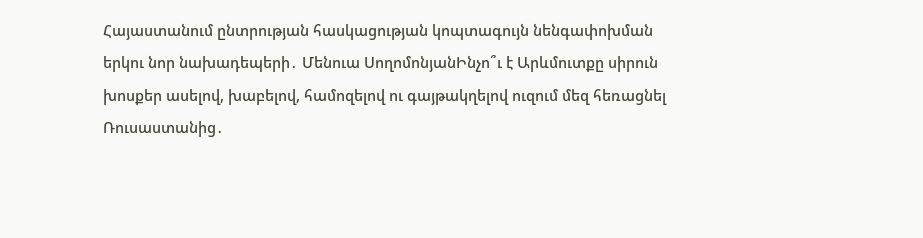Հայաստանում ընտրության հասկացության կոպտագույն նենգափոխման երկու նոր նախադեպերի․ Մենուա ՍողոմոնյանԻնչո՞ւ է Արևմուտքը սիրուն խոսքեր ասելով, խաբելով, համոզելով ու գայթակղելով ուզում մեզ հեռացնել Ռուսաստանից․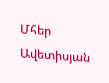Մհեր Ավետիսյան